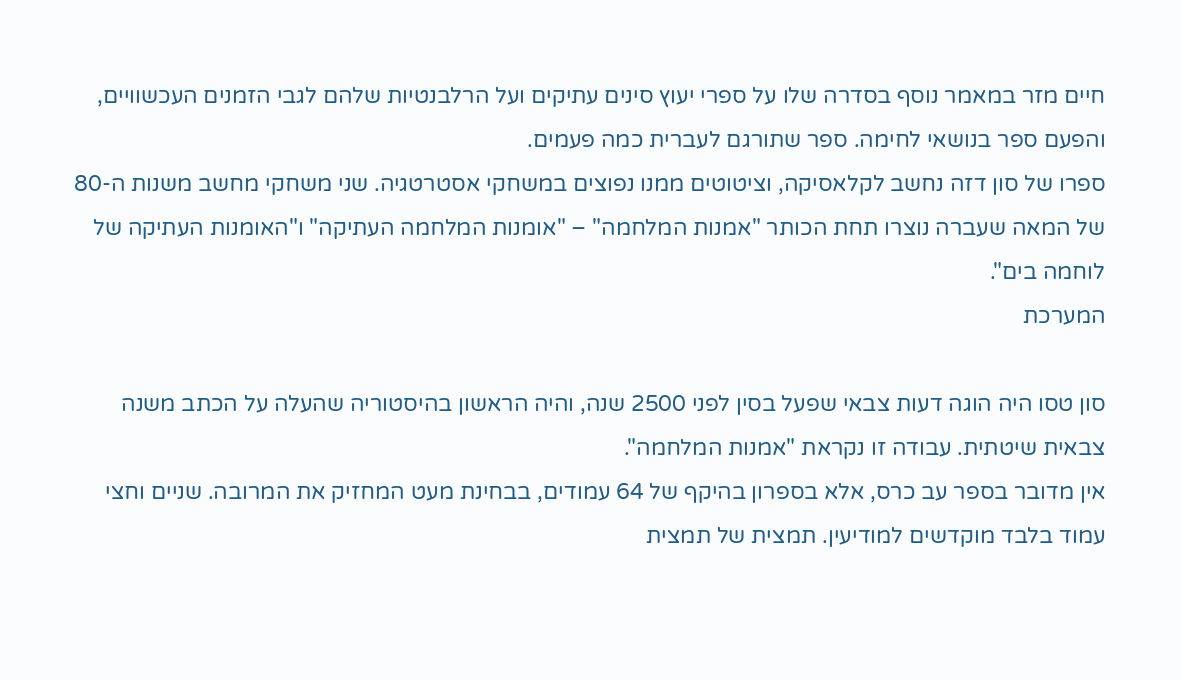חיים מזר במאמר נוסף בסדרה שלו על ספרי יעוץ סינים עתיקים ועל הרלבנטיות שלהם לגבי הזמנים העכשוויים, והפעם ספר בנושאי לחימה. ספר שתורגם לעברית כמה פעמים.
ספרו של סון דזה נחשב לקלאסיקה, וציטוטים ממנו נפוצים במשחקי אסטרטגיה. שני משחקי מחשב משנות ה-80 של המאה שעברה נוצרו תחת הכותר "אמנות המלחמה" – "אומנות המלחמה העתיקה" ו"האומנות העתיקה של לוחמה בים".
המערכת

סון טסו היה הוגה דעות צבאי שפעל בסין לפני 2500 שנה, והיה הראשון בהיסטוריה שהעלה על הכתב משנה צבאית שיטתית. עבודה זו נקראת "אמנות המלחמה".
אין מדובר בספר עב כרס, אלא בספרון בהיקף של 64 עמודים, בבחינת מעט המחזיק את המרובה. שניים וחצי עמוד בלבד מוקדשים למודיעין. תמצית של תמצית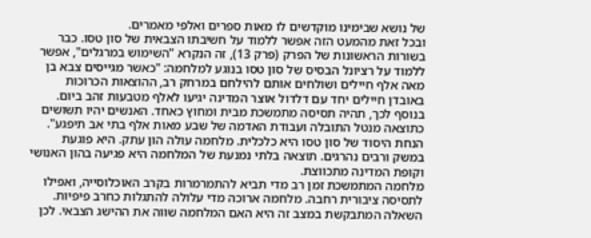של נושא שבימינו מוקדשים לו מאות ספרים ואלפי מאמרים.
ובכל זאת מהמעט הזה אפשר ללמוד על חשיבתו הצבאית של סון טסו. כבר בשורות הראשונות של הפרק (פרק 13), זה הנקרא "השימוש במרגלים", אפשר ללמוד על רציונל הבסיס של סון טסו בנוגע למלחמה: "כאשר מגייסים צבא בן מאה אלף חיילים ושולחים אותם להילחם במרחק רב, ההוצאות הכרוכות באובדן חיילים יחד עם דלדול אוצר המדינה יגיעו לאלף מטבעות זהב ביום. בנוסף לכך, תהיה תסיסה מתמשכת מבית ומחוץ כאחד. האנשים יהיו תשושים כתוצאה מנטל התובלה ועבודת האדמה של שבע מאות אלף בתי אב תיפגע". הנחת היסוד של סון טסו היא כלכלית. מלחמה עולה הון עתק. היא פוגעת במשק ורבים נהרגים. תוצאה בלתי נמנעת של המלחמה היא פגיעה בהון האנושי וקופת המדינה מתכווצת.
מלחמה המתמשכת זמן רב מדי תביא להתמרמרות בקרב האוכלוסייה, ואפילו לתסיסה ציבורית רחבה. מלחמה ארוכה מדי עלולה להתגלות כחרב פיפיות. השאלה המתבקשת במצב זה היא האם המלחמה שווה את ההישג הצבאי. לכן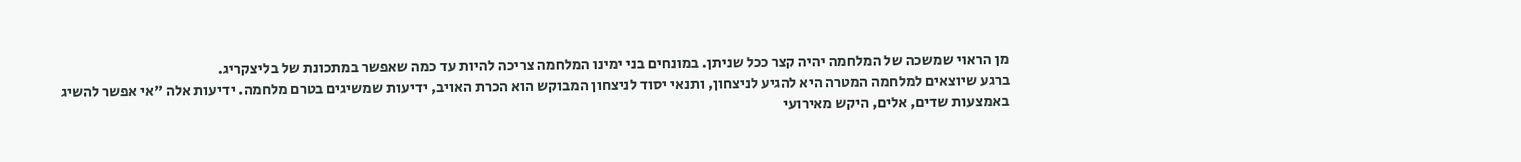מן הראוי שמשכה של המלחמה יהיה קצר ככל שניתן. במונחים בני ימינו המלחמה צריכה להיות עד כמה שאפשר במתכונת של בליצקריג.
ברגע שיוצאים למלחמה המטרה היא להגיע לניצחון, ותנאי יסוד לניצחון המבוקש הוא הכרת האויב, ידיעות שמשיגים בטרם מלחמה. ידיעות אלה "אי אפשר להשיג באמצעות שדים, אלים, היקש מאירועי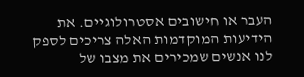העבר או חישובים אסטרולוגיים. את הידיעות המוקדמות האלה צריכים לספק לנו אנשים שמכירים את מצבו של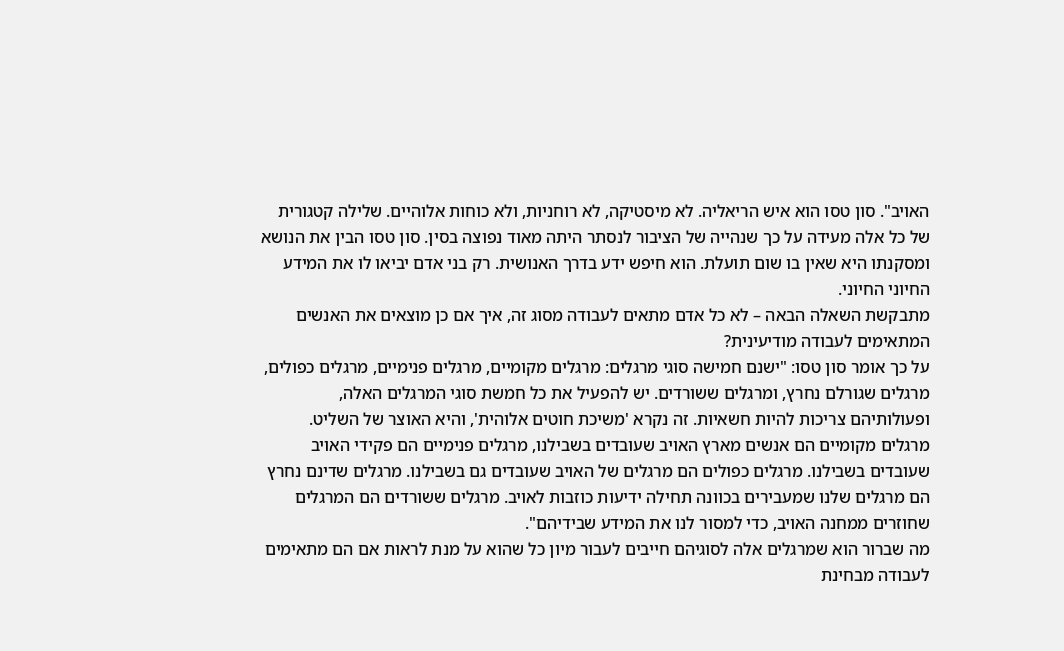האויב". סון טסו הוא איש הריאליה. לא מיסטיקה, לא רוחניות, ולא כוחות אלוהיים. שלילה קטגורית של כל אלה מעידה על כך שנהייה של הציבור לנסתר היתה מאוד נפוצה בסין. סון טסו הבין את הנושא ומסקנתו היא שאין בו שום תועלת. הוא חיפש ידע בדרך האנושית. רק בני אדם יביאו לו את המידע החיוני החיוני.
מתבקשת השאלה הבאה – לא כל אדם מתאים לעבודה מסוג זה, איך אם כן מוצאים את האנשים המתאימים לעבודה מודיעינית?
על כך אומר סון טסו: "ישנם חמישה סוגי מרגלים: מרגלים מקומיים, מרגלים פנימיים, מרגלים כפולים, מרגלים שגורלם נחרץ, ומרגלים ששורדים. יש להפעיל את כל חמשת סוגי המרגלים האלה, ופעולותיהם צריכות להיות חשאיות. זה נקרא 'משיכת חוטים אלוהית', והיא האוצר של השליט. מרגלים מקומיים הם אנשים מארץ האויב שעובדים בשבילנו, מרגלים פנימיים הם פקידי האויב שעובדים בשבילנו. מרגלים כפולים הם מרגלים של האויב שעובדים גם בשבילנו. מרגלים שדינם נחרץ הם מרגלים שלנו שמעבירים בכוונה תחילה ידיעות כוזבות לאויב. מרגלים ששורדים הם המרגלים שחוזרים ממחנה האויב, כדי למסור לנו את המידע שבידיהם".
מה שברור הוא שמרגלים אלה לסוגיהם חייבים לעבור מיון כל שהוא על מנת לראות אם הם מתאימים לעבודה מבחינת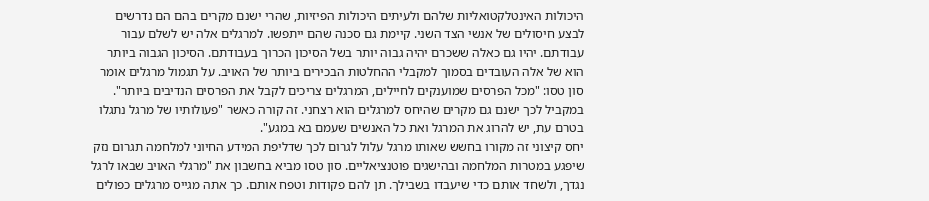היכולות האינטלקטואליות שלהם ולעיתים היכולות הפיזיות, שהרי ישנם מקרים בהם הם נדרשים לבצע חיסולים של אנשי הצד השני. קיימת גם סכנה שהם ייתפשו. למרגלים אלה יש לשלם עבור עבודתם. יהיו גם כאלה ששכרם יהיה גבוה יותר בשל הסיכון הכרוך בעבודתם. הסיכון הגבוה ביותר הוא של אלה העובדים בסמוך למקבלי ההחלטות הבכירים ביותר של האויב. על תגמול מרגלים אומר סון טסו: "מכל הפרסים שמוענקים לחיילים, המרגלים צריכים לקבל את הפרסים הנדיבים ביותר".
במקביל לכך ישנם גם מקרים שהיחס למרגלים הוא רצחני. זה קורה כאשר "פעולותיו של מרגל נתגלו בטרם עת, יש להרוג את המרגל ואת כל האנשים שעמם בא במגע".
יחס קיצוני זה מקורו בחשש שאותו מרגל עלול לגרום לכך שדליפת המידע החיוני למלחמה תגרום נזק שיפגע במטרות המלחמה ובהישגים פוטנציאליים. סון טסו מביא בחשבון את "מרגלי האויב שבאו לרגל נגדך, ולשחד אותם כדי שיעבדו בשבילך. תן להם פקודות וטפח אותם. כך אתה מגייס מרגלים כפולים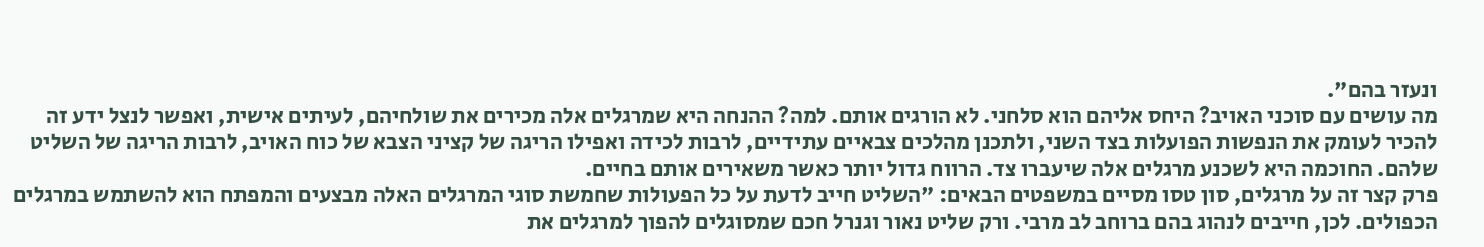ונעזר בהם".
מה עושים עם סוכני האויב? היחס אליהם הוא סלחני. לא הורגים אותם. למה? ההנחה היא שמרגלים אלה מכירים את שולחיהם, לעיתים אישית, ואפשר לנצל ידע זה להכיר לעומק את הנפשות הפועלות בצד השני, ולתכנן מהלכים צבאיים עתידיים, לרבות לכידה ואפילו הריגה של קציני הצבא של כוח האויב, לרבות הריגה של השליט שלהם. החוכמה היא לשכנע מרגלים אלה שיעברו צד. הרווח גדול יותר כאשר משאירים אותם בחיים.
פרק קצר זה על מרגלים, סון טסו מסיים במשפטים הבאים: "השליט חייב לדעת על כל הפעולות שחמשת סוגי המרגלים האלה מבצעים והמפתח הוא להשתמש במרגלים הכפולים. לכן, חייבים לנהוג בהם ברוחב לב מרבי. ורק שליט נאור וגנרל חכם שמסוגלים להפוך למרגלים את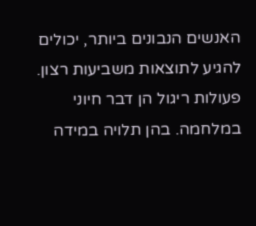האנשים הנבונים ביותר, יכולים להגיע לתוצאות משביעות רצון. פעולות ריגול הן דבר חיוני במלחמה. בהן תלויה במידה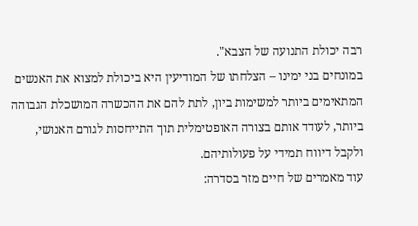רבה יכולת התנועה של הצבא".
במונחים בני ימינו – הצלחתו של המודיעין היא ביכולת למצוא את האנשים המתאימים ביותר למשימות ביון, לתת להם את ההכשרה המושכלת הגבוהה ביותר, לעודד אותם בצורה האופטימלית תוך התייחסות לגורם האנושי, ולקבל דיווח תמידי על פעולותיהם.
עוד מאמרים של חיים מזר בסדרה: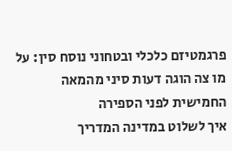פרגמטיזם כלכלי ובטחוני נוסח סין: על מו צה הוגה דעות סיני מהמאה החמישית לפני הספירה
איך לשלוט במדינה המדריך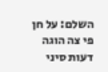השלם: על חן פי צה הוגה דעות סיני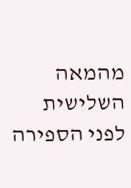מהמאה השלישית לפני הספירה